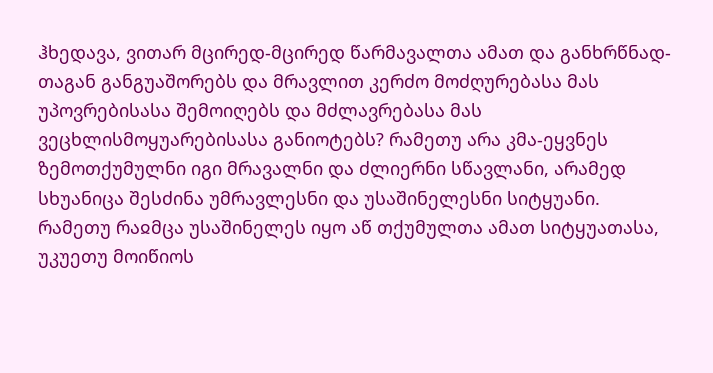ჰხედავა, ვითარ მცირედ-მცირედ წარმავალთა ამათ და განხრწნად-თაგან განგუაშორებს და მრავლით კერძო მოძღურებასა მას უპოვრებისასა შემოიღებს და მძლავრებასა მას ვეცხლისმოყუარებისასა განიოტებს? რამეთუ არა კმა-ეყვნეს ზემოთქუმულნი იგი მრავალნი და ძლიერნი სწავლანი, არამედ სხუანიცა შესძინა უმრავლესნი და უსაშინელესნი სიტყუანი.
რამეთუ რაჲმცა უსაშინელეს იყო აწ თქუმულთა ამათ სიტყუათასა, უკუეთუ მოიწიოს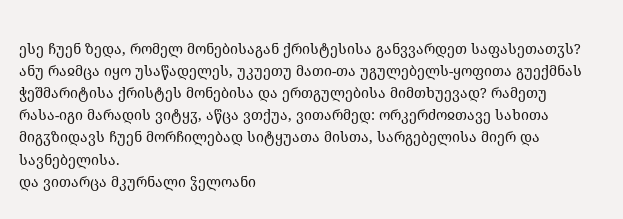ესე ჩუენ ზედა, რომელ მონებისაგან ქრისტესისა განვვარდეთ საფასეთათჳს? ანუ რაჲმცა იყო უსაწადელეს, უკუეთუ მათი-თა უგულებელს-ყოფითა გუექმნას ჭეშმარიტისა ქრისტეს მონებისა და ერთგულებისა მიმთხუევად? რამეთუ რასა-იგი მარადის ვიტყჳ, აწცა ვთქუა, ვითარმედ: ორკერძოჲთავე სახითა მიგჳზიდავს ჩუენ მორჩილებად სიტყუათა მისთა, სარგებელისა მიერ და სავნებელისა.
და ვითარცა მკურნალი ჴელოანი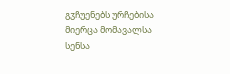გჳჩუენებს ურჩებისა მიერცა მომავალსა სენსა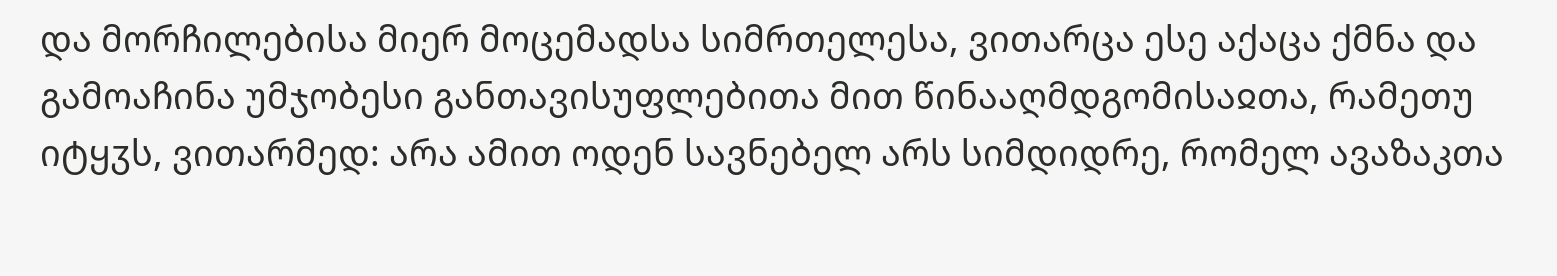და მორჩილებისა მიერ მოცემადსა სიმრთელესა, ვითარცა ესე აქაცა ქმნა და გამოაჩინა უმჯობესი განთავისუფლებითა მით წინააღმდგომისაჲთა, რამეთუ იტყჳს, ვითარმედ: არა ამით ოდენ სავნებელ არს სიმდიდრე, რომელ ავაზაკთა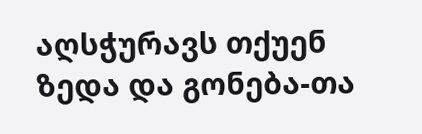აღსჭურავს თქუენ ზედა და გონება-თა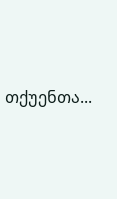თქუენთა...